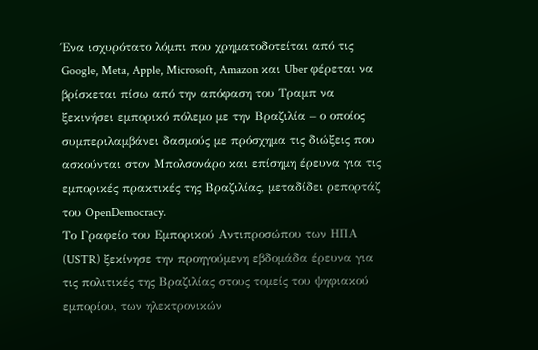Ένα ισχυρότατο λόμπι που χρηματοδοτείται από τις Google, Meta, Apple, Microsoft, Amazon και Uber φέρεται να βρίσκεται πίσω από την απόφαση του Τραμπ να ξεκινήσει εμπορικό πόλεμο με την Βραζιλία – ο οποίος συμπεριλαμβάνει δασμούς με πρόσχημα τις διώξεις που ασκούνται στον Μπολσονάρο και επίσημη έρευνα για τις εμπορικές πρακτικές της Βραζιλίας, μεταδίδει ρεπορτάζ του OpenDemocracy.
Το Γραφείο του Εμπορικού Αντιπροσώπου των ΗΠΑ (USTR) ξεκίνησε την προηγούμενη εβδομάδα έρευνα για τις πολιτικές της Βραζιλίας στους τομείς του ψηφιακού εμπορίου, των ηλεκτρονικών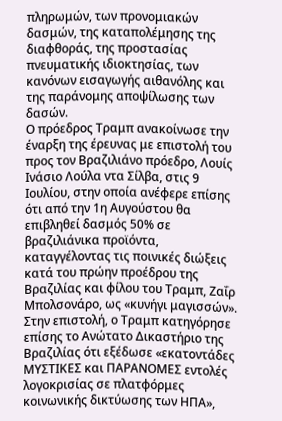πληρωμών, των προνομιακών δασμών, της καταπολέμησης της διαφθοράς, της προστασίας πνευματικής ιδιοκτησίας, των κανόνων εισαγωγής αιθανόλης και της παράνομης αποψίλωσης των δασών.
Ο πρόεδρος Τραμπ ανακοίνωσε την έναρξη της έρευνας με επιστολή του προς τον Βραζιλιάνο πρόεδρο, Λουίς Ινάσιο Λούλα ντα Σίλβα, στις 9 Ιουλίου, στην οποία ανέφερε επίσης ότι από την 1η Αυγούστου θα επιβληθεί δασμός 50% σε βραζιλιάνικα προϊόντα, καταγγέλοντας τις ποινικές διώξεις κατά του πρώην προέδρου της Βραζιλίας και φίλου του Τραμπ, Ζαΐρ Μπολσονάρο, ως «κυνήγι μαγισσών».
Στην επιστολή, ο Τραμπ κατηγόρησε επίσης το Ανώτατο Δικαστήριο της Βραζιλίας ότι εξέδωσε «εκατοντάδες ΜΥΣΤΙΚΕΣ και ΠΑΡΑΝΟΜΕΣ εντολές λογοκρισίας σε πλατφόρμες κοινωνικής δικτύωσης των ΗΠΑ»,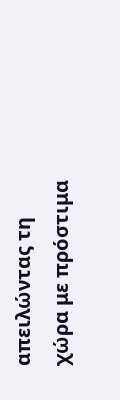απειλώντας τη χώρα με πρόστιμα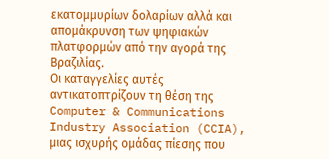εκατομμυρίων δολαρίων αλλά και απομάκρυνση των ψηφιακών πλατφορμών από την αγορά της Βραζιλίας.
Οι καταγγελίες αυτές αντικατοπτρίζουν τη θέση της Computer & Communications Industry Association (CCIA), μιας ισχυρής ομάδας πίεσης που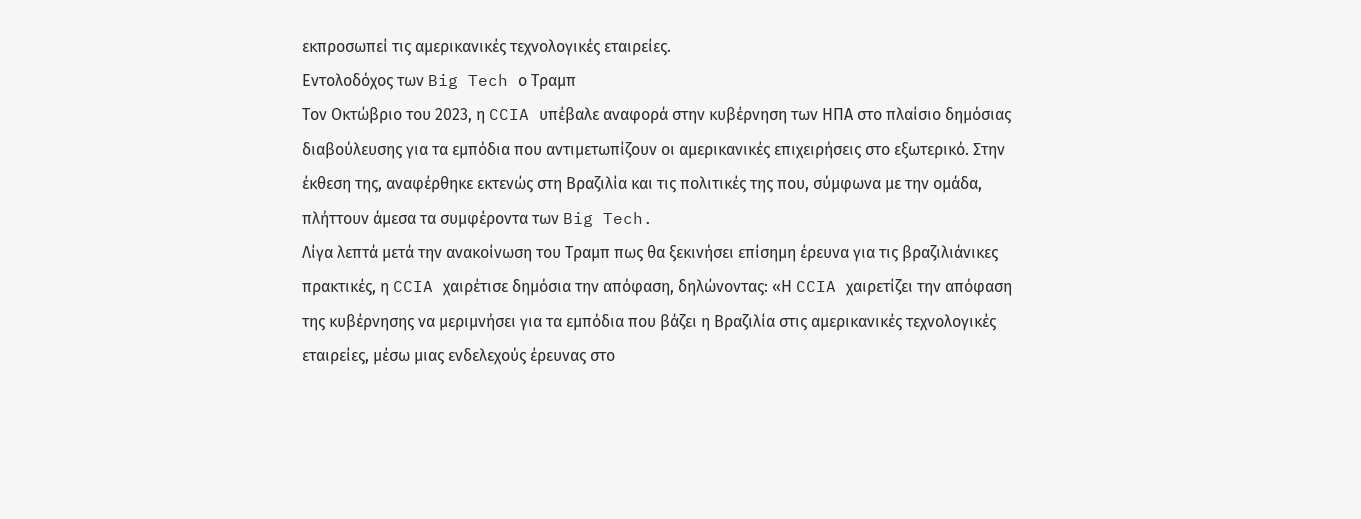εκπροσωπεί τις αμερικανικές τεχνολογικές εταιρείες.
Εντολοδόχος των Big Tech ο Τραμπ
Τον Οκτώβριο του 2023, η CCIA υπέβαλε αναφορά στην κυβέρνηση των ΗΠΑ στο πλαίσιο δημόσιας διαβούλευσης για τα εμπόδια που αντιμετωπίζουν οι αμερικανικές επιχειρήσεις στο εξωτερικό. Στην έκθεση της, αναφέρθηκε εκτενώς στη Βραζιλία και τις πολιτικές της που, σύμφωνα με την ομάδα, πλήττουν άμεσα τα συμφέροντα των Big Tech.
Λίγα λεπτά μετά την ανακοίνωση του Τραμπ πως θα ξεκινήσει επίσημη έρευνα για τις βραζιλιάνικες πρακτικές, η CCIA χαιρέτισε δημόσια την απόφαση, δηλώνοντας: «Η CCIA χαιρετίζει την απόφαση της κυβέρνησης να μεριμνήσει για τα εμπόδια που βάζει η Βραζιλία στις αμερικανικές τεχνολογικές εταιρείες, μέσω μιας ενδελεχούς έρευνας στο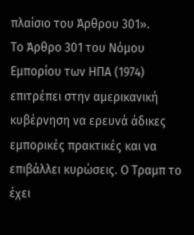πλαίσιο του Άρθρου 301».
Το Άρθρο 301 του Νόμου Εμπορίου των ΗΠΑ (1974) επιτρέπει στην αμερικανική κυβέρνηση να ερευνά άδικες εμπορικές πρακτικές και να επιβάλλει κυρώσεις. Ο Τραμπ το έχει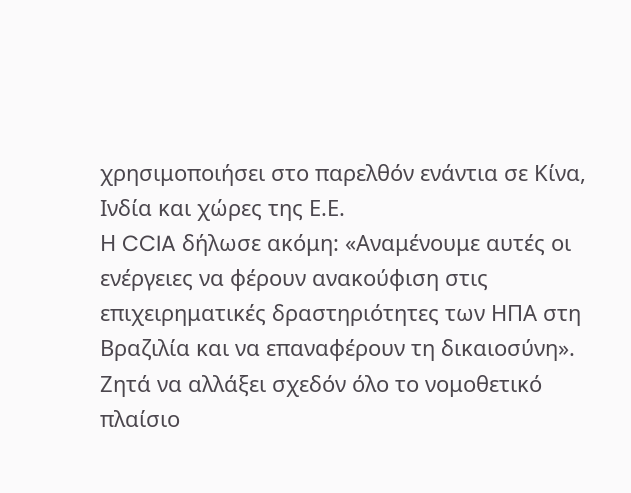χρησιμοποιήσει στο παρελθόν ενάντια σε Κίνα, Ινδία και χώρες της Ε.Ε.
Η CCIA δήλωσε ακόμη: «Αναμένουμε αυτές οι ενέργειες να φέρουν ανακούφιση στις επιχειρηματικές δραστηριότητες των ΗΠΑ στη Βραζιλία και να επαναφέρουν τη δικαιοσύνη».
Ζητά να αλλάξει σχεδόν όλο το νομοθετικό πλαίσιο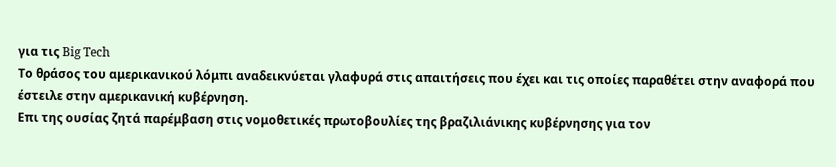για τις Big Tech
Το θράσος του αμερικανικού λόμπι αναδεικνύεται γλαφυρά στις απαιτήσεις που έχει και τις οποίες παραθέτει στην αναφορά που έστειλε στην αμερικανική κυβέρνηση.
Επι της ουσίας ζητά παρέμβαση στις νομοθετικές πρωτοβουλίες της βραζιλιάνικης κυβέρνησης για τον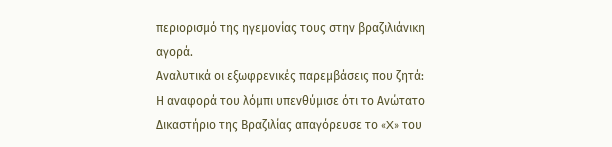περιορισμό της ηγεμονίας τους στην βραζιλιάνικη αγορά.
Αναλυτικά οι εξωφρενικές παρεμβάσεις που ζητά:
Η αναφορά του λόμπι υπενθύμισε ότι το Ανώτατο Δικαστήριο της Βραζιλίας απαγόρευσε το «X» του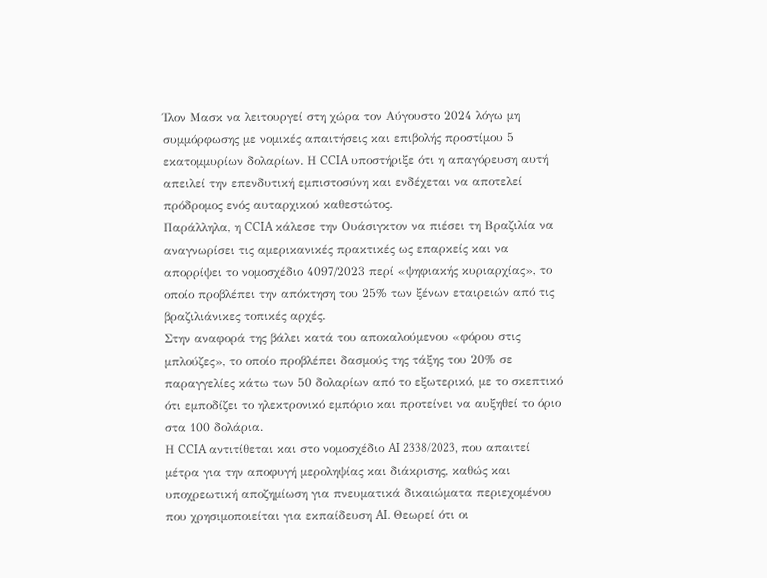Ίλον Μασκ να λειτουργεί στη χώρα τον Αύγουστο 2024 λόγω μη συμμόρφωσης με νομικές απαιτήσεις και επιβολής προστίμου 5 εκατομμυρίων δολαρίων. Η CCIA υποστήριξε ότι η απαγόρευση αυτή απειλεί την επενδυτική εμπιστοσύνη και ενδέχεται να αποτελεί πρόδρομος ενός αυταρχικού καθεστώτος.
Παράλληλα, η CCIA κάλεσε την Ουάσιγκτον να πιέσει τη Βραζιλία να αναγνωρίσει τις αμερικανικές πρακτικές ως επαρκείς και να απορρίψει το νομοσχέδιο 4097/2023 περί «ψηφιακής κυριαρχίας», το οποίο προβλέπει την απόκτηση του 25% των ξένων εταιρειών από τις βραζιλιάνικες τοπικές αρχές.
Στην αναφορά της βάλει κατά του αποκαλούμενου «φόρου στις μπλούζες», το οποίο προβλέπει δασμούς της τάξης του 20% σε παραγγελίες κάτω των 50 δολαρίων από το εξωτερικό, με το σκεπτικό ότι εμποδίζει το ηλεκτρονικό εμπόριο και προτείνει να αυξηθεί το όριο στα 100 δολάρια.
Η CCIA αντιτίθεται και στο νομοσχέδιο AI 2338/2023, που απαιτεί μέτρα για την αποφυγή μεροληψίας και διάκρισης, καθώς και υποχρεωτική αποζημίωση για πνευματικά δικαιώματα περιεχομένου που χρησιμοποιείται για εκπαίδευση AI. Θεωρεί ότι οι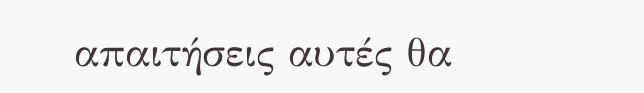απαιτήσεις αυτές θα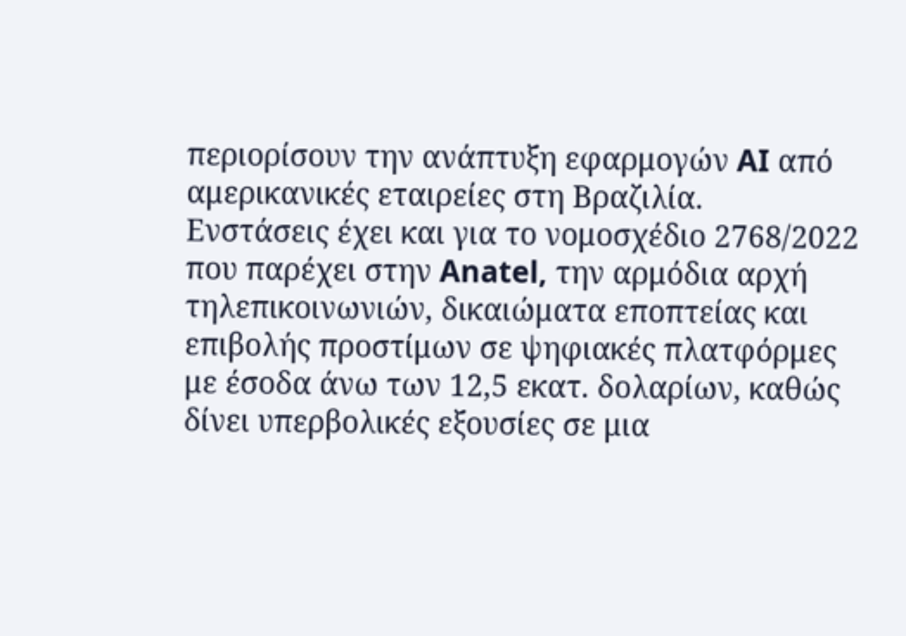περιορίσουν την ανάπτυξη εφαρμογών AI από αμερικανικές εταιρείες στη Βραζιλία.
Ενστάσεις έχει και για το νομοσχέδιο 2768/2022 που παρέχει στην Anatel, την αρμόδια αρχή τηλεπικοινωνιών, δικαιώματα εποπτείας και επιβολής προστίμων σε ψηφιακές πλατφόρμες με έσοδα άνω των 12,5 εκατ. δολαρίων, καθώς δίνει υπερβολικές εξουσίες σε μια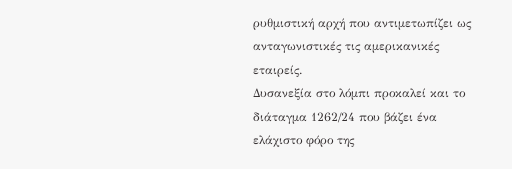ρυθμιστική αρχή που αντιμετωπίζει ως ανταγωνιστικές τις αμερικανικές εταιρείς.
Δυσανεξία στο λόμπι προκαλεί και το διάταγμα 1262/24 που βάζει ένα ελάχιστο φόρο της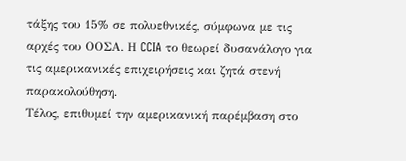τάξης του 15% σε πολυεθνικές, σύμφωνα με τις αρχές του ΟΟΣΑ. Η CCIA το θεωρεί δυσανάλογο για τις αμερικανικές επιχειρήσεις και ζητά στενή παρακολούθηση.
Τέλος, επιθυμεί την αμερικανική παρέμβαση στο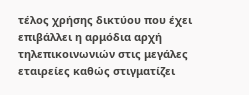τέλος χρήσης δικτύου που έχει επιβάλλει η αρμόδια αρχή τηλεπικοινωνιών στις μεγάλες εταιρείες καθώς στιγματίζει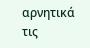αρνητικά τις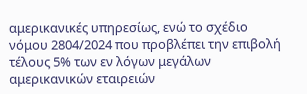αμερικανικές υπηρεσίως, ενώ το σχέδιο νόμου 2804/2024 που προβλέπει την επιβολή τέλους 5% των εν λόγων μεγάλων αμερικανικών εταιρειών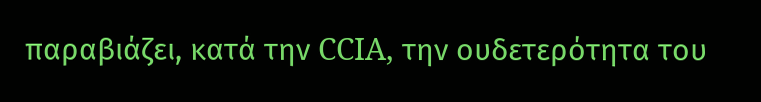παραβιάζει, κατά την CCIA, την ουδετερότητα του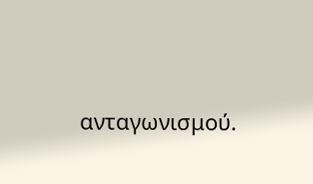ανταγωνισμού.